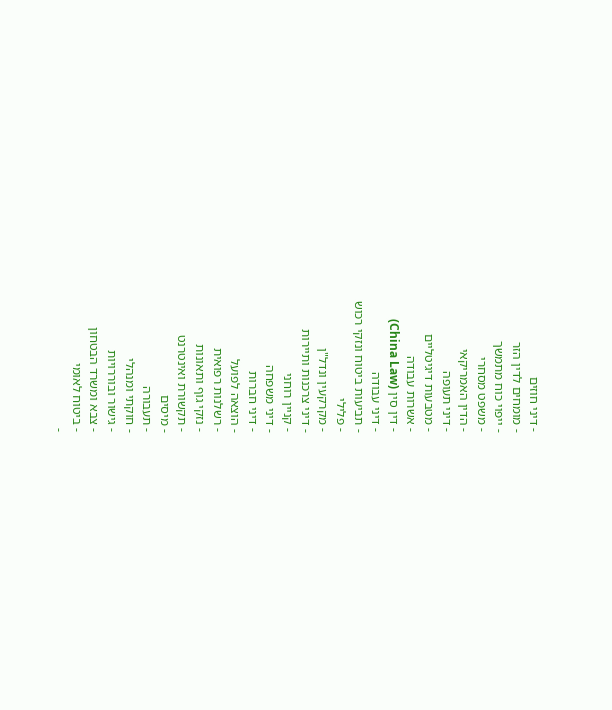- דיני חוזים
- מומחים לדין הזר
- ייפוי כוח מתמשך
- משפט מסחרי
- הדין האמריקאי
- דיני תעופה
- מטבעות דיגיטליים
- אשרות עבודה
- דין סין (China Law)
- דיני עבודה
- תביעות ביטוח ונזקי רכוש
- פלילי
- מקרקעין ונדל"ן
- דיני צרכנות ותיירות
- קניין רוחני
- דיני משפחה
- דיני חברות
- הוצאה לפועל
- רשלנות רפואית
- נזקי גוף ותאונות
- תקשורת ואינטרנט
- מיסים
- תעבורה
- חוקתי ומנהלי
- גישור ובוררויות
- צבא ומשרד הבטחון
- ביטוח לאומי
-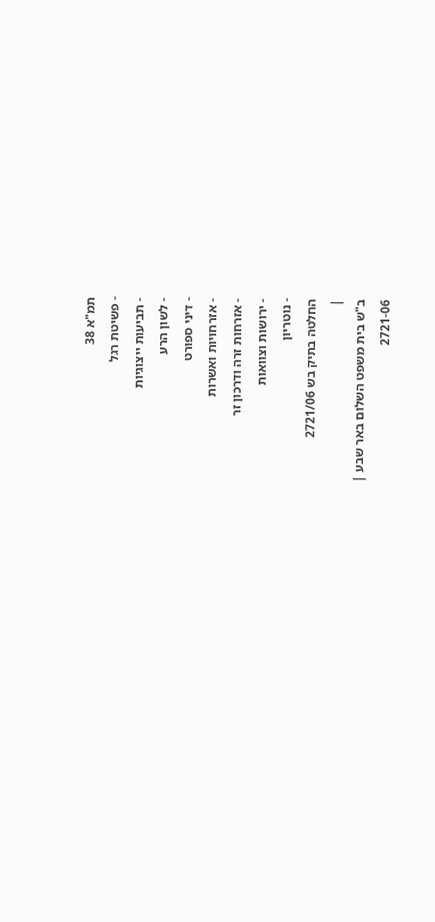תמ"א 38
- פשיטת רגל
- תביעות ייצוגיות
- לשון הרע
- דיני ספורט
- אזרחויות ואשרות
- אזרחות זרה ודרכון זר
- ירושות וצוואות
- נוטריון
החלטה בתיק בש 2721/06
|
ב"ש בית משפט השלום באר שבע |
2721-06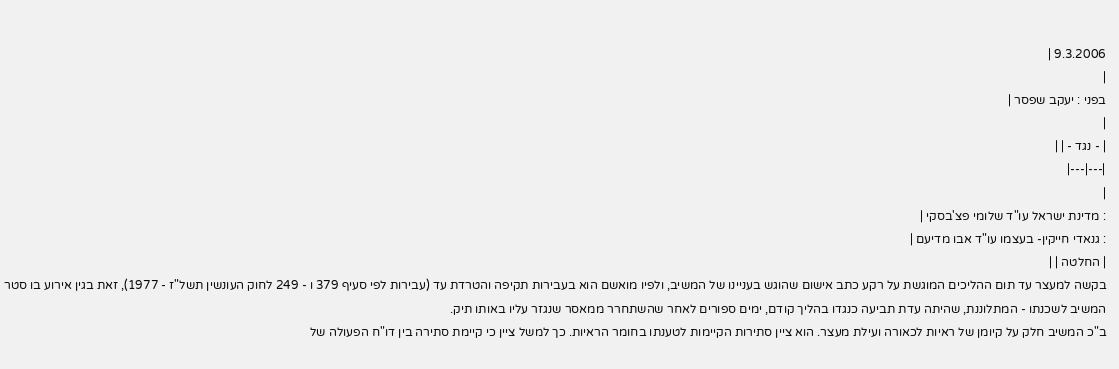9.3.2006 |
|
בפני : יעקב שפסר |
|
| - נגד - | |
|---|---|
|
: מדינת ישראל עו"ד שלומי פצ'בסקי |
: גנאדי חייקין- בעצמו עו"ד אבו מדיעם |
| החלטה | |
בקשה למעצר עד תום ההליכים המוגשת על רקע כתב אישום שהוגש בעניינו של המשיב, ולפיו מואשם הוא בעבירות תקיפה והטרדת עד (עבירות לפי סעיף 379 ו - 249 לחוק העונשין תשל"ז - 1977), זאת בגין אירוע בו סטר המשיב לשכנתו - המתלוננת, שהיתה עדת תביעה כנגדו בהליך קודם, ימים ספורים לאחר שהשתחרר ממאסר שנגזר עליו באותו תיק.
ב"כ המשיב חלק על קיומן של ראיות לכאורה ועילת מעצר. הוא ציין סתירות הקיימות לטענתו בחומר הראיות. כך למשל ציין כי קיימת סתירה בין דו"ח הפעולה של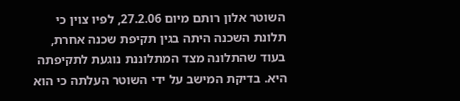השוטר אלון רותם מיום 27.2.06, לפיו צוין כי תלונת השכנה היתה בגין תקיפת שכנה אחרת, בעוד שהתלונה מצד המתלוננת נוגעת לתקיפתה היא. בדיקת המישב על ידי השוטר העלתה כי הוא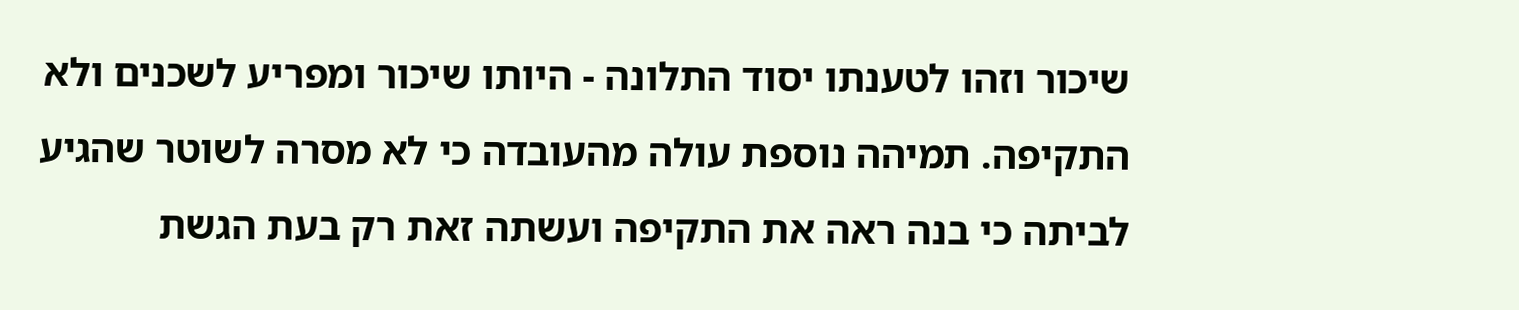שיכור וזהו לטענתו יסוד התלונה - היותו שיכור ומפריע לשכנים ולא התקיפה. תמיהה נוספת עולה מהעובדה כי לא מסרה לשוטר שהגיע לביתה כי בנה ראה את התקיפה ועשתה זאת רק בעת הגשת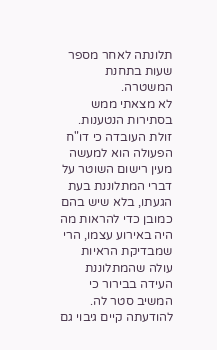תלונתה לאחר מספר שעות בתחנת המשטרה.
לא מצאתי ממש בסתירות הנטענות. זולת העובדה כי דו"ח הפעולה הוא למעשה מעין רישום השוטר על דברי המתלוננת בעת הגעתו, בלא שיש בהם כמובן כדי להראות מה היה באירוע עצמו, הרי שמבדיקת הראיות עולה שהמתלוננת העידה בבירור כי המשיב סטר לה. להודעתה קיים גיבוי גם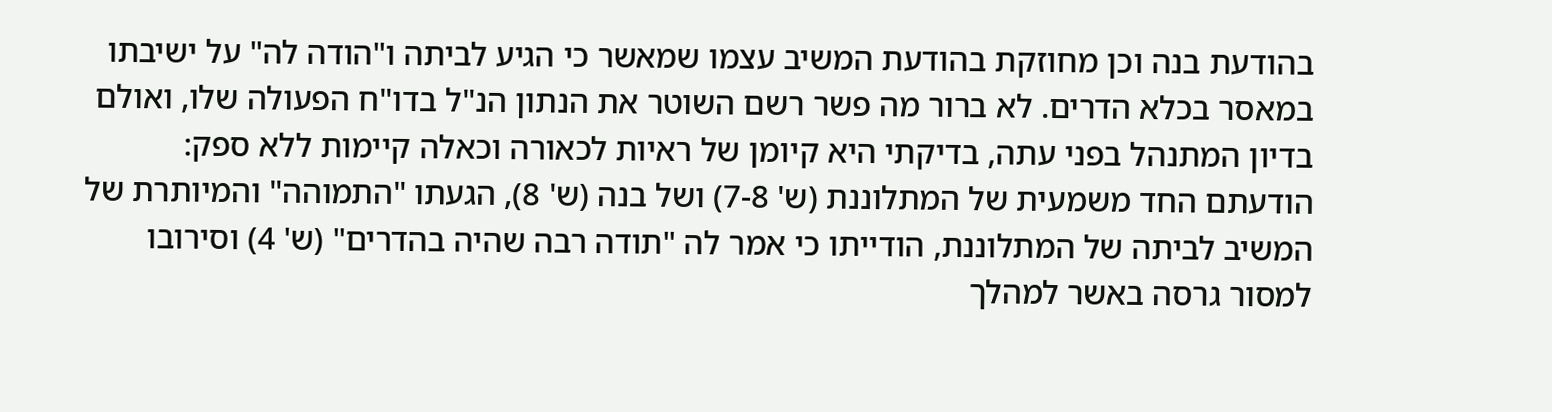בהודעת בנה וכן מחוזקת בהודעת המשיב עצמו שמאשר כי הגיע לביתה ו"הודה לה" על ישיבתו במאסר בכלא הדרים. לא ברור מה פשר רשם השוטר את הנתון הנ"ל בדו"ח הפעולה שלו, ואולם בדיון המתנהל בפני עתה, בדיקתי היא קיומן של ראיות לכאורה וכאלה קיימות ללא ספק: הודעתם החד משמעית של המתלוננת (ש' 7-8) ושל בנה (ש' 8), הגעתו "התמוהה" והמיותרת של המשיב לביתה של המתלוננת, הודייתו כי אמר לה "תודה רבה שהיה בהדרים" (ש' 4) וסירובו למסור גרסה באשר למהלך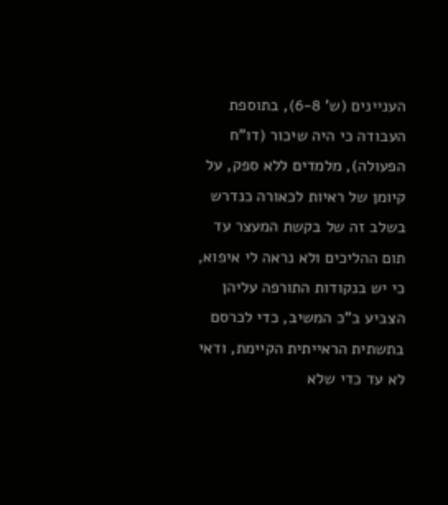העניינים (ש' 6-8), בתוספת העבודה כי היה שיכור (דו"ח הפעולה), מלמדים ללא ספק, על קיומן של ראיות לכאורה כנדרש בשלב זה של בקשת המעצר עד תום ההליכים ולא נראה לי איפוא, כי יש בנקודות התורפה עליהן הצביע ב"כ המשיב, כדי לכרסם בתשתית הראייתית הקיימת, ודאי לא עד כדי שלא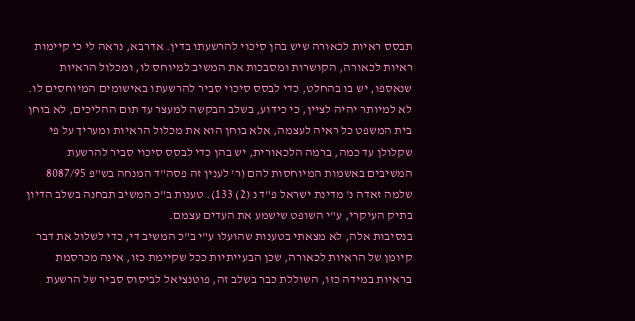תבסס ראיות לכאורה שיש בהן סיכוי להרשעתו בדין. אדרבא, נראה לי כי קיימות ראיות לכאורה, הקושרות ומסבכות את המשיב למיוחס לו, ומכלול הראיות שנאספו, יש בו בהחלט, כדי לבסס סיכוי סביר להרשעתו באישומים המיוחסים לו.
לא למיותר יהיה לציין, כי כידוע, בשלב הבקשה למעצר עד תום ההליכים, לא בוחן בית המשפט כל ראיה לעצמה, אלא בוחן הוא את מכלול הראיות ומעריך על פי שקלולן עד כמה, ברמה הלכאורית, יש בהן כדי לבסס סיכוי סביר להרשעת המשיבים באשמות המיוחסות להם (ר' לענין זה פסה"ד המנחה בש"פ 8087/95 שלמה זאדה נ' מדינת ישראל פ"ד נ (2) 133). טענות ב"כ המשיב תבחנה בשלב הדיון בתיק העיקרי, ע"י השופט שישמע את העדים עצמם.
בנסיבות אלה, לא מצאתי בטענות שהועלו ע"י ב"כ המשיב די, כדי לשלול את דבר קיומן של הראיות לכאורה, שכן הבעייתיות ככל שקיימת כזו, אינה מכרסמת בראיות במידה כזו, השוללת כבר בשלב זה, פוטנציאל לביסוס סביר של הרשעת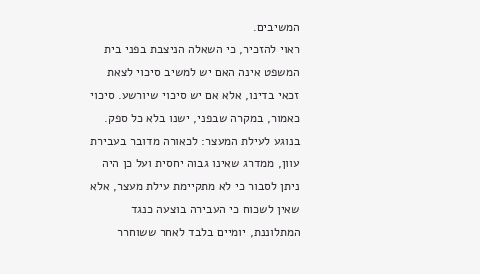המשיבים.
ראוי להזכיר, כי השאלה הניצבת בפני בית המשפט אינה האם יש למשיב סיכוי לצאת זכאי בדינו, אלא אם יש סיכוי שיורשע. סיכוי כאמור, במקרה שבפני, ישנו בלא כל ספק.
בנוגע לעילת המעצר: לכאורה מדובר בעבירת עוון, ממדרג שאינו גבוה יחסית ועל כן היה ניתן לסבור כי לא מתקיימת עילת מעצר, אלא שאין לשכוח כי העבירה בוצעה כנגד המתלוננת, יומיים בלבד לאחר ששוחרר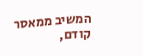המשיב ממאסר קודם,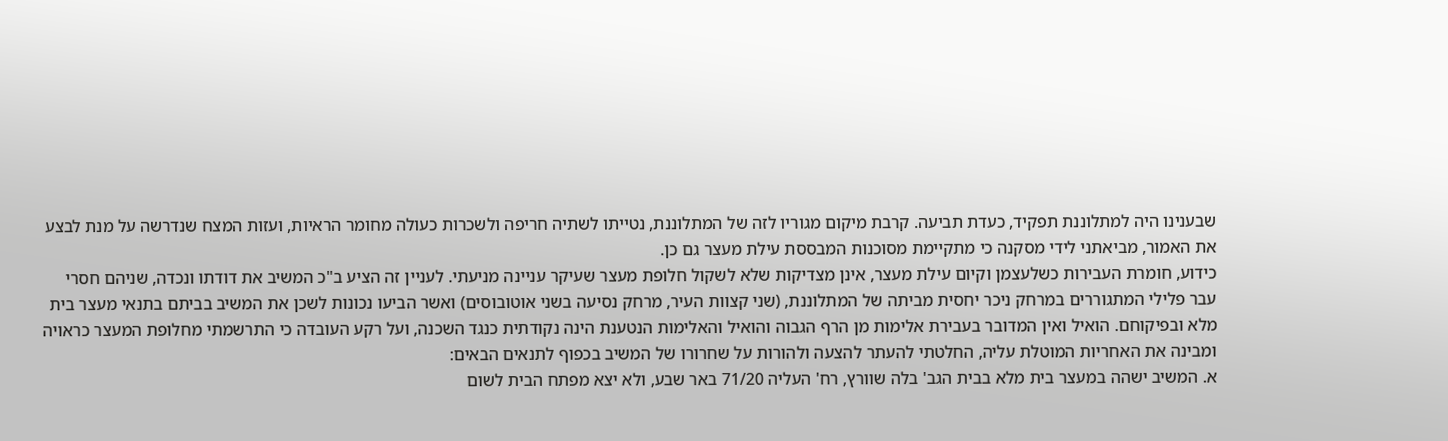שבענינו היה למתלוננת תפקיד, כעדת תביעה. קרבת מיקום מגוריו לזה של המתלוננת, נטייתו לשתיה חריפה ולשכרות כעולה מחומר הראיות, ועזות המצח שנדרשה על מנת לבצע את האמור, מביאתני לידי מסקנה כי מתקיימת מסוכנות המבססת עילת מעצר גם כן.
כידוע, חומרת העבירות כשלעצמן וקיום עילת מעצר, אינן מצדיקות שלא לשקול חלופת מעצר שעיקר עניינה מניעתי. לעניין זה הציע ב"כ המשיב את דודתו ונכדה, שניהם חסרי עבר פלילי המתגוררים במרחק ניכר יחסית מביתה של המתלוננת, (שני קצוות העיר, מרחק נסיעה בשני אוטובוסים) ואשר הביעו נכונות לשכן את המשיב בביתם בתנאי מעצר בית מלא ובפיקוחם. הואיל ואין המדובר בעבירת אלימות מן הרף הגבוה והואיל והאלימות הנטענת הינה נקודתית כנגד השכנה, ועל רקע העובדה כי התרשמתי מחלופת המעצר כראויה ומבינה את האחריות המוטלת עליה, החלטתי להעתר להצעה ולהורות על שחרורו של המשיב בכפוף לתנאים הבאים:
א. המשיב ישהה במעצר בית מלא בבית הגב' בלה שוורץ, רח' העליה 71/20 באר שבע, ולא יצא מפתח הבית לשום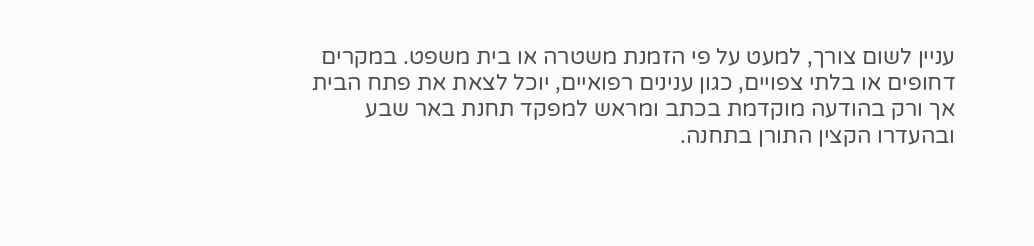עניין לשום צורך, למעט על פי הזמנת משטרה או בית משפט. במקרים דחופים או בלתי צפויים, כגון ענינים רפואיים, יוכל לצאת את פתח הבית אך ורק בהודעה מוקדמת בכתב ומראש למפקד תחנת באר שבע ובהעדרו הקצין התורן בתחנה.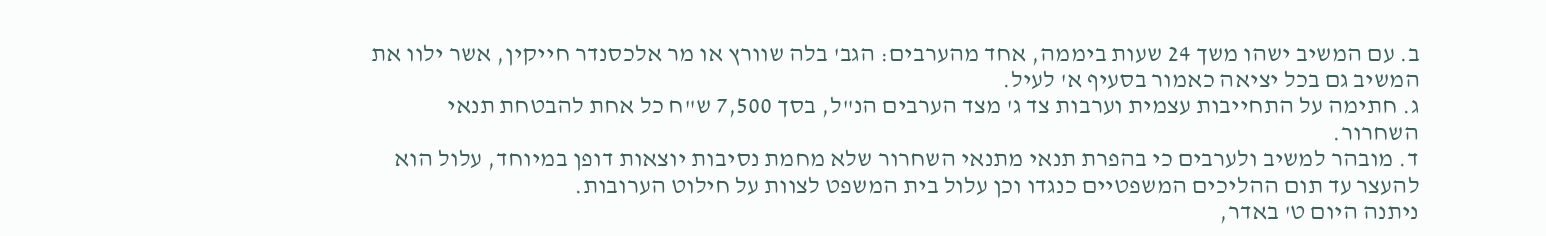ב. עם המשיב ישהו משך 24 שעות ביממה, אחד מהערבים: הגב' בלה שוורץ או מר אלכסנדר חייקין, אשר ילוו את המשיב גם בכל יציאה כאמור בסעיף א' לעיל.
ג. חתימה על התחייבות עצמית וערבות צד ג' מצד הערבים הנ"ל, בסך 7,500 ש"ח כל אחת להבטחת תנאי השחרור.
ד. מובהר למשיב ולערבים כי בהפרת תנאי מתנאי השחרור שלא מחמת נסיבות יוצאות דופן במיוחד, עלול הוא להעצר עד תום ההליכים המשפטיים כנגדו וכן עלול בית המשפט לצוות על חילוט הערובות.
ניתנה היום ט' באדר,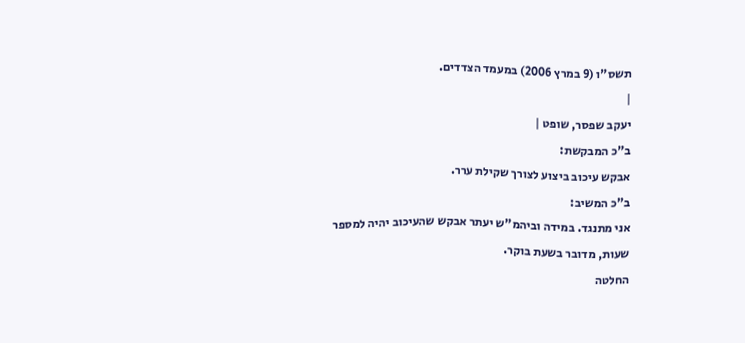תשס"ו (9 במרץ 2006) במעמד הצדדים.
|
יעקב שפסר, שופט |
ב"כ המבקשת:
אבקש עיכוב ביצוע לצורך שקילת ערר.
ב"כ המשיב:
אני מתנגד. במידה וביהמ"ש יעתר אבקש שהעיכוב יהיה למספר שעות, מדובר בשעת בוקר.
החלטה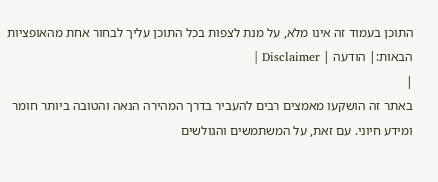התוכן בעמוד זה אינו מלא, על מנת לצפות בכל התוכן עליך לבחור אחת מהאופציות הבאות:| הודעה | Disclaimer |
|
באתר זה הושקעו מאמצים רבים להעביר בדרך המהירה הנאה והטובה ביותר חומר ומידע חיוני. עם זאת, על המשתמשים והגולשים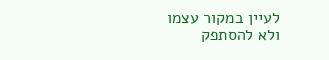לעיין במקור עצמו ולא להסתפק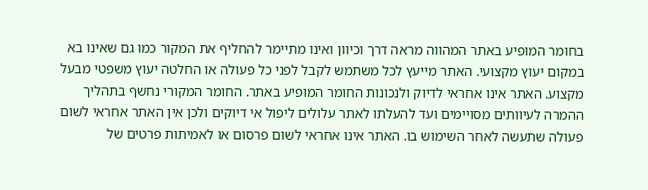בחומר המופיע באתר המהווה מראה דרך וכיוון ואינו מתיימר להחליף את המקור כמו גם שאינו בא במקום יעוץ מקצועי. האתר מייעץ לכל משתמש לקבל לפני כל פעולה או החלטה יעוץ משפטי מבעל מקצוע. האתר אינו אחראי לדיוק ולנכונות החומר המופיע באתר. החומר המקורי נחשף בתהליך ההמרה לעיוותים מסויימים ועד להעלתו לאתר עלולים ליפול אי דיוקים ולכן אין האתר אחראי לשום פעולה שתעשה לאחר השימוש בו. האתר אינו אחראי לשום פרסום או לאמיתות פרטים של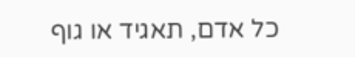כל אדם, תאגיד או גוף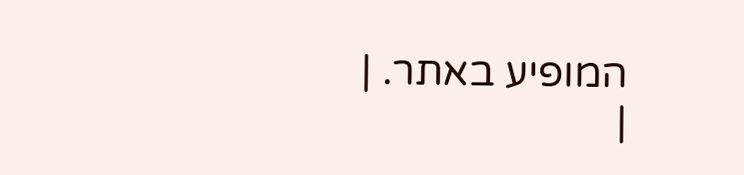המופיע באתר. |
|